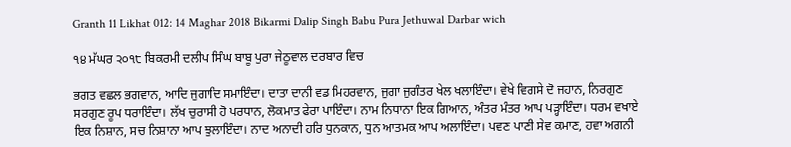Granth 11 Likhat 012: 14 Maghar 2018 Bikarmi Dalip Singh Babu Pura Jethuwal Darbar wich

੧੪ ਮੱਘਰ ੨੦੧੮ ਬਿਕਰਮੀ ਦਲੀਪ ਸਿੰਘ ਬਾਬੂ ਪੁਰਾ ਜੇਠੂਵਾਲ ਦਰਬਾਰ ਵਿਚ

ਭਗਤ ਵਛਲ ਭਗਵਾਨ, ਆਦਿ ਜੁਗਾਦਿ ਸਮਾਇੰਦਾ। ਦਾਤਾ ਦਾਨੀ ਵਡ ਮਿਹਰਵਾਨ, ਜੁਗਾ ਜੁਗੰਤਰ ਖੇਲ ਖਲਾਇੰਦਾ। ਵੇਖੇ ਵਿਗਸੇ ਦੋ ਜਹਾਨ, ਨਿਰਗੁਣ ਸਰਗੁਣ ਰੂਪ ਧਰਾਇੰਦਾ। ਲੱਖ ਚੁਰਾਸੀ ਹੋ ਪਰਧਾਨ, ਲੋਕਮਾਤ ਫੇਰਾ ਪਾਇੰਦਾ। ਨਾਮ ਨਿਧਾਨਾ ਇਕ ਗਿਆਨ, ਅੰਤਰ ਮੰਤਰ ਆਪ ਪੜ੍ਹਾਇੰਦਾ। ਧਰਮ ਵਖਾਏ ਇਕ ਨਿਸ਼ਾਨ, ਸਚ ਨਿਸ਼ਾਨਾ ਆਪ ਝੁਲਾਇੰਦਾ। ਨਾਦ ਅਨਾਦੀ ਹਰਿ ਧੁਨਕਾਨ, ਧੁਨ ਆਤਮਕ ਆਪ ਅਲਾਇੰਦਾ। ਪਵਣ ਪਾਣੀ ਸੇਵ ਕਮਾਣ, ਹਵਾ ਅਗਨੀ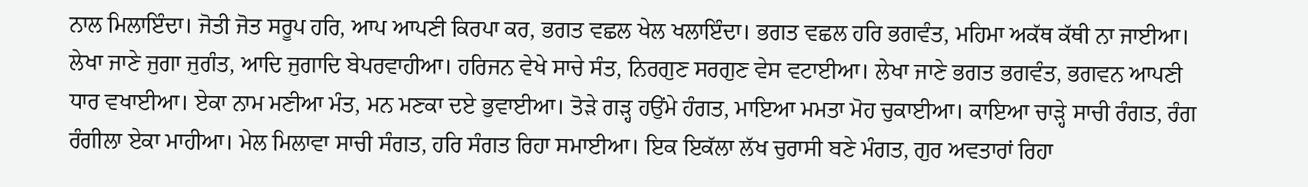ਨਾਲ ਮਿਲਾਇੰਦਾ। ਜੋਤੀ ਜੋਤ ਸਰੂਪ ਹਰਿ, ਆਪ ਆਪਣੀ ਕਿਰਪਾ ਕਰ, ਭਗਤ ਵਛਲ ਖੇਲ ਖਲਾਇੰਦਾ। ਭਗਤ ਵਛਲ ਹਰਿ ਭਗਵੰਤ, ਮਹਿਮਾ ਅਕੱਥ ਕੱਥੀ ਨਾ ਜਾਈਆ। ਲੇਖਾ ਜਾਣੇ ਜੁਗਾ ਜੁਗੰਤ, ਆਦਿ ਜੁਗਾਦਿ ਬੇਪਰਵਾਹੀਆ। ਹਰਿਜਨ ਵੇਖੇ ਸਾਚੇ ਸੰਤ, ਨਿਰਗੁਣ ਸਰਗੁਣ ਵੇਸ ਵਟਾਈਆ। ਲੇਖਾ ਜਾਣੇ ਭਗਤ ਭਗਵੰਤ, ਭਗਵਨ ਆਪਣੀ ਧਾਰ ਵਖਾਈਆ। ਏਕਾ ਨਾਮ ਮਣੀਆ ਮੰਤ, ਮਨ ਮਣਕਾ ਦਏ ਭੁਵਾਈਆ। ਤੋੜੇ ਗੜ੍ਹ ਹਉਂਮੇ ਹੰਗਤ, ਮਾਇਆ ਮਮਤਾ ਮੋਹ ਚੁਕਾਈਆ। ਕਾਇਆ ਚਾੜ੍ਹੇ ਸਾਚੀ ਰੰਗਤ, ਰੰਗ ਰੰਗੀਲਾ ਏਕਾ ਮਾਹੀਆ। ਮੇਲ ਮਿਲਾਵਾ ਸਾਚੀ ਸੰਗਤ, ਹਰਿ ਸੰਗਤ ਰਿਹਾ ਸਮਾਈਆ। ਇਕ ਇਕੱਲਾ ਲੱਖ ਚੁਰਾਸੀ ਬਣੇ ਮੰਗਤ, ਗੁਰ ਅਵਤਾਰਾਂ ਰਿਹਾ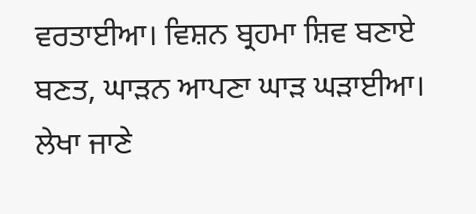ਵਰਤਾਈਆ। ਵਿਸ਼ਨ ਬ੍ਰਹਮਾ ਸ਼ਿਵ ਬਣਾਏ ਬਣਤ, ਘਾੜਨ ਆਪਣਾ ਘਾੜ ਘੜਾਈਆ। ਲੇਖਾ ਜਾਣੇ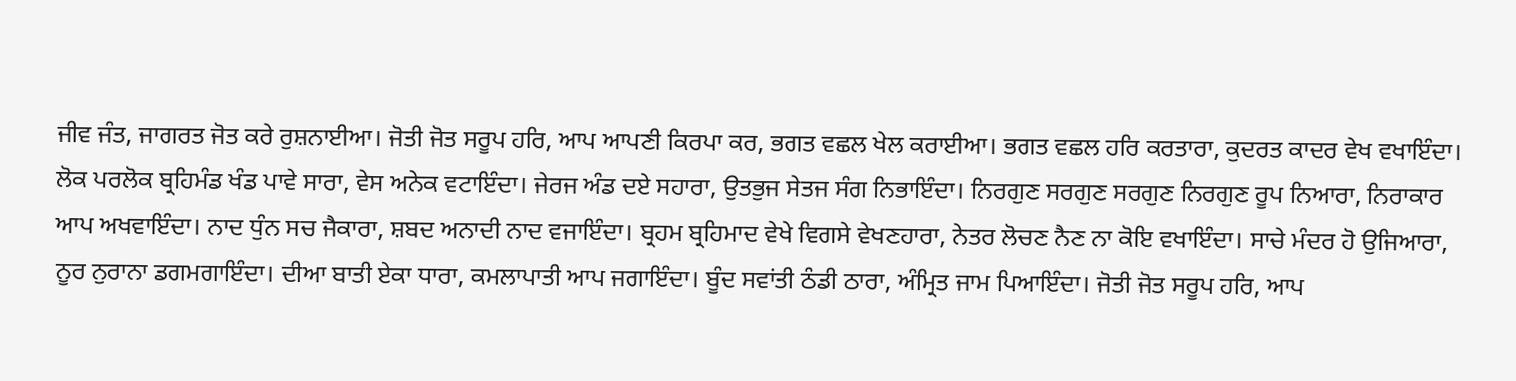ਜੀਵ ਜੰਤ, ਜਾਗਰਤ ਜੋਤ ਕਰੇ ਰੁਸ਼ਨਾਈਆ। ਜੋਤੀ ਜੋਤ ਸਰੂਪ ਹਰਿ, ਆਪ ਆਪਣੀ ਕਿਰਪਾ ਕਰ, ਭਗਤ ਵਛਲ ਖੇਲ ਕਰਾਈਆ। ਭਗਤ ਵਛਲ ਹਰਿ ਕਰਤਾਰਾ, ਕੁਦਰਤ ਕਾਦਰ ਵੇਖ ਵਖਾਇੰਦਾ। ਲੋਕ ਪਰਲੋਕ ਬ੍ਰਹਿਮੰਡ ਖੰਡ ਪਾਵੇ ਸਾਰਾ, ਵੇਸ ਅਨੇਕ ਵਟਾਇੰਦਾ। ਜੇਰਜ ਅੰਡ ਦਏ ਸਹਾਰਾ, ਉਤਭੁਜ ਸੇਤਜ ਸੰਗ ਨਿਭਾਇੰਦਾ। ਨਿਰਗੁਣ ਸਰਗੁਣ ਸਰਗੁਣ ਨਿਰਗੁਣ ਰੂਪ ਨਿਆਰਾ, ਨਿਰਾਕਾਰ ਆਪ ਅਖਵਾਇੰਦਾ। ਨਾਦ ਧੁੰਨ ਸਚ ਜੈਕਾਰਾ, ਸ਼ਬਦ ਅਨਾਦੀ ਨਾਦ ਵਜਾਇੰਦਾ। ਬ੍ਰਹਮ ਬ੍ਰਹਿਮਾਦ ਵੇਖੇ ਵਿਗਸੇ ਵੇਖਣਹਾਰਾ, ਨੇਤਰ ਲੋਚਣ ਨੈਣ ਨਾ ਕੋਇ ਵਖਾਇੰਦਾ। ਸਾਚੇ ਮੰਦਰ ਹੋ ਉਜਿਆਰਾ, ਨੂਰ ਨੁਰਾਨਾ ਡਗਮਗਾਇੰਦਾ। ਦੀਆ ਬਾਤੀ ਏਕਾ ਧਾਰਾ, ਕਮਲਾਪਾਤੀ ਆਪ ਜਗਾਇੰਦਾ। ਬੂੰਦ ਸਵਾਂਤੀ ਠੰਡੀ ਠਾਰਾ, ਅੰਮ੍ਰਿਤ ਜਾਮ ਪਿਆਇੰਦਾ। ਜੋਤੀ ਜੋਤ ਸਰੂਪ ਹਰਿ, ਆਪ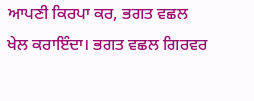ਆਪਣੀ ਕਿਰਪਾ ਕਰ, ਭਗਤ ਵਛਲ ਖੇਲ ਕਰਾਇੰਦਾ। ਭਗਤ ਵਛਲ ਗਿਰਵਰ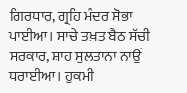ਗਿਰਧਾਰ, ਗ੍ਰਹਿ ਮੰਦਰ ਸੋਭਾ ਪਾਈਆ। ਸਾਚੇ ਤਖ਼ਤ ਬੈਠ ਸੱਚੀ ਸਰਕਾਰ, ਸ਼ਾਹ ਸੁਲਤਾਨਾ ਨਾਉਂ ਧਰਾਈਆ। ਹੁਕਮੀ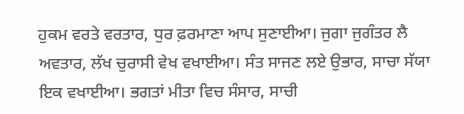ਹੁਕਮ ਵਰਤੇ ਵਰਤਾਰ, ਧੁਰ ਫ਼ਰਮਾਣਾ ਆਪ ਸੁਣਾਈਆ। ਜੁਗਾ ਜੁਗੰਤਰ ਲੈ ਅਵਤਾਰ, ਲੱਖ ਚੁਰਾਸੀ ਵੇਖ ਵਖਾਈਆ। ਸੰਤ ਸਾਜਣ ਲਏ ਉਭਾਰ, ਸਾਚਾ ਸੱਯਾ ਇਕ ਵਖਾਈਆ। ਭਗਤਾਂ ਮੀਤਾ ਵਿਚ ਸੰਸਾਰ, ਸਾਚੀ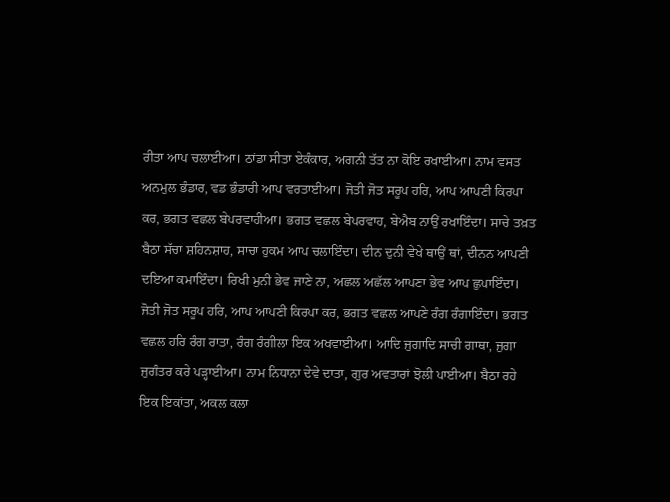ਰੀਤਾ ਆਪ ਚਲਾਈਆ। ਠਾਂਡਾ ਸੀਤਾ ਏਕੰਕਾਰ, ਅਗਨੀ ਤੱਤ ਨਾ ਕੋਇ ਰਖਾਈਆ। ਨਾਮ ਵਸਤ ਅਨਮੁਲ ਭੰਡਾਰ, ਵਡ ਭੰਡਾਰੀ ਆਪ ਵਰਤਾਈਆ। ਜੋਤੀ ਜੋਤ ਸਰੂਪ ਹਰਿ, ਆਪ ਆਪਣੀ ਕਿਰਪਾ ਕਰ, ਭਗਤ ਵਛਲ ਬੇਪਰਵਾਹੀਆ। ਭਗਤ ਵਛਲ ਬੇਪਰਵਾਹ, ਬੇਐਬ ਨਾਉਂ ਰਖਾਇੰਦਾ। ਸਾਚੇ ਤਖ਼ਤ ਬੈਠਾ ਸੱਚਾ ਸ਼ਹਿਨਸ਼ਾਹ, ਸਾਚਾ ਹੁਕਮ ਆਪ ਚਲਾਇੰਦਾ। ਦੀਨ ਦੁਨੀ ਵੇਖੇ ਥਾਉਂ ਥਾਂ, ਦੀਨਨ ਆਪਣੀ ਦਇਆ ਕਮਾਇੰਦਾ। ਰਿਖੀ ਮੁਨੀ ਭੇਵ ਜਾਣੇ ਨਾ, ਅਛਲ ਅਛੱਲ ਆਪਣਾ ਭੇਵ ਆਪ ਛੁਪਾਇੰਦਾ। ਜੋਤੀ ਜੋਤ ਸਰੂਪ ਹਰਿ, ਆਪ ਆਪਣੀ ਕਿਰਪਾ ਕਰ, ਭਗਤ ਵਛਲ ਆਪਣੇ ਰੰਗ ਰੰਗਾਇੰਦਾ। ਭਗਤ ਵਛਲ ਹਰਿ ਰੰਗ ਰਾਤਾ, ਰੰਗ ਰੰਗੀਲਾ ਇਕ ਅਖਵਾਈਆ। ਆਦਿ ਜੁਗਾਦਿ ਸਾਚੀ ਗਾਥਾ, ਜੁਗਾ ਜੁਗੰਤਰ ਕਰੇ ਪੜ੍ਹਾਈਆ। ਨਾਮ ਨਿਧਾਨਾ ਦੇਵੇ ਦਾਤਾ, ਗੁਰ ਅਵਤਾਰਾਂ ਝੋਲੀ ਪਾਈਆ। ਬੈਠਾ ਰਹੇ ਇਕ ਇਕਾਂਤਾ, ਅਕਲ ਕਲਾ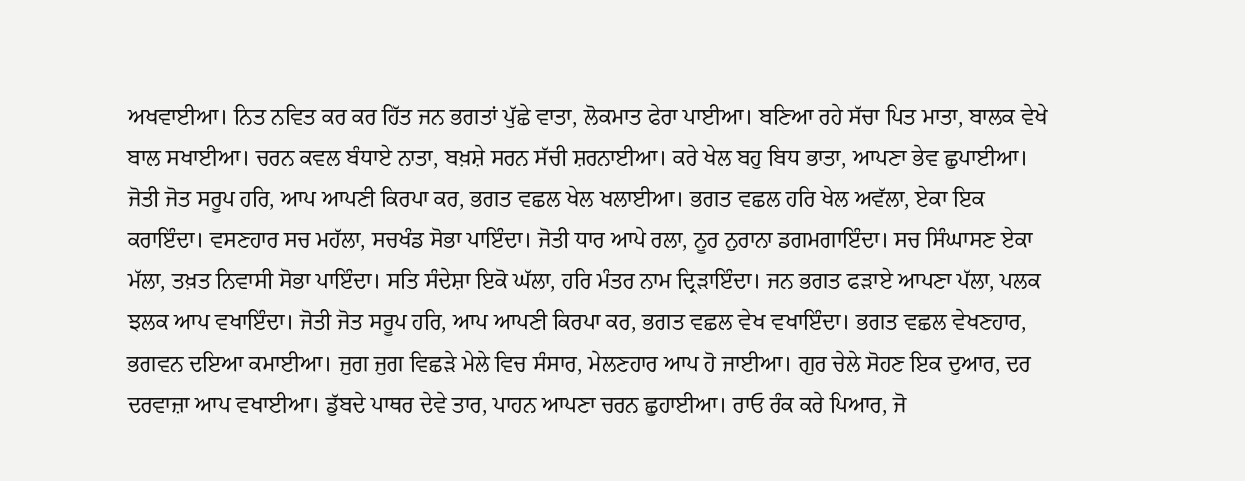ਅਖਵਾਈਆ। ਨਿਤ ਨਵਿਤ ਕਰ ਕਰ ਹਿੱਤ ਜਨ ਭਗਤਾਂ ਪੁੱਛੇ ਵਾਤਾ, ਲੋਕਮਾਤ ਫੇਰਾ ਪਾਈਆ। ਬਣਿਆ ਰਹੇ ਸੱਚਾ ਪਿਤ ਮਾਤਾ, ਬਾਲਕ ਵੇਖੇ ਬਾਲ ਸਖਾਈਆ। ਚਰਨ ਕਵਲ ਬੰਧਾਏ ਨਾਤਾ, ਬਖ਼ਸ਼ੇ ਸਰਨ ਸੱਚੀ ਸ਼ਰਨਾਈਆ। ਕਰੇ ਖੇਲ ਬਹੁ ਬਿਧ ਭਾਤਾ, ਆਪਣਾ ਭੇਵ ਛੁਪਾਈਆ। ਜੋਤੀ ਜੋਤ ਸਰੂਪ ਹਰਿ, ਆਪ ਆਪਣੀ ਕਿਰਪਾ ਕਰ, ਭਗਤ ਵਛਲ ਖੇਲ ਖਲਾਈਆ। ਭਗਤ ਵਛਲ ਹਰਿ ਖੇਲ ਅਵੱਲਾ, ਏਕਾ ਇਕ ਕਰਾਇੰਦਾ। ਵਸਣਹਾਰ ਸਚ ਮਹੱਲਾ, ਸਚਖੰਡ ਸੋਭਾ ਪਾਇੰਦਾ। ਜੋਤੀ ਧਾਰ ਆਪੇ ਰਲਾ, ਨੂਰ ਨੁਰਾਨਾ ਡਗਮਗਾਇੰਦਾ। ਸਚ ਸਿੰਘਾਸਣ ਏਕਾ ਮੱਲਾ, ਤਖ਼ਤ ਨਿਵਾਸੀ ਸੋਭਾ ਪਾਇੰਦਾ। ਸਤਿ ਸੰਦੇਸ਼ਾ ਇਕੋ ਘੱਲਾ, ਹਰਿ ਮੰਤਰ ਨਾਮ ਦ੍ਰਿੜਾਇੰਦਾ। ਜਨ ਭਗਤ ਫੜਾਏ ਆਪਣਾ ਪੱਲਾ, ਪਲਕ ਝਲਕ ਆਪ ਵਖਾਇੰਦਾ। ਜੋਤੀ ਜੋਤ ਸਰੂਪ ਹਰਿ, ਆਪ ਆਪਣੀ ਕਿਰਪਾ ਕਰ, ਭਗਤ ਵਛਲ ਵੇਖ ਵਖਾਇੰਦਾ। ਭਗਤ ਵਛਲ ਵੇਖਣਹਾਰ, ਭਗਵਨ ਦਇਆ ਕਮਾਈਆ। ਜੁਗ ਜੁਗ ਵਿਛੜੇ ਮੇਲੇ ਵਿਚ ਸੰਸਾਰ, ਮੇਲਣਹਾਰ ਆਪ ਹੋ ਜਾਈਆ। ਗੁਰ ਚੇਲੇ ਸੋਹਣ ਇਕ ਦੁਆਰ, ਦਰ ਦਰਵਾਜ਼ਾ ਆਪ ਵਖਾਈਆ। ਡੁੱਬਦੇ ਪਾਥਰ ਦੇਵੇ ਤਾਰ, ਪਾਹਨ ਆਪਣਾ ਚਰਨ ਛੁਹਾਈਆ। ਰਾਓ ਰੰਕ ਕਰੇ ਪਿਆਰ, ਜੋ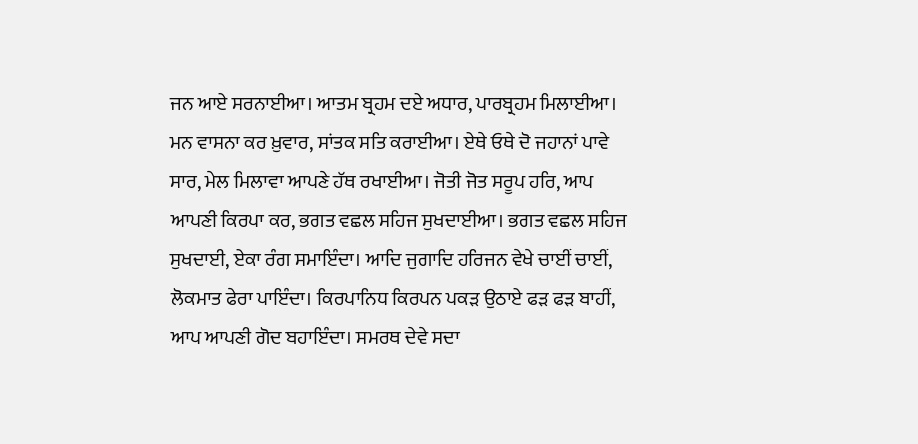ਜਨ ਆਏ ਸਰਨਾਈਆ। ਆਤਮ ਬ੍ਰਹਮ ਦਏ ਅਧਾਰ, ਪਾਰਬ੍ਰਹਮ ਮਿਲਾਈਆ। ਮਨ ਵਾਸਨਾ ਕਰ ਖ਼ੁਵਾਰ, ਸਾਂਤਕ ਸਤਿ ਕਰਾਈਆ। ਏਥੇ ਓਥੇ ਦੋ ਜਹਾਨਾਂ ਪਾਵੇ ਸਾਰ, ਮੇਲ ਮਿਲਾਵਾ ਆਪਣੇ ਹੱਥ ਰਖਾਈਆ। ਜੋਤੀ ਜੋਤ ਸਰੂਪ ਹਰਿ, ਆਪ ਆਪਣੀ ਕਿਰਪਾ ਕਰ, ਭਗਤ ਵਛਲ ਸਹਿਜ ਸੁਖਦਾਈਆ। ਭਗਤ ਵਛਲ ਸਹਿਜ ਸੁਖਦਾਈ, ਏਕਾ ਰੰਗ ਸਮਾਇੰਦਾ। ਆਦਿ ਜੁਗਾਦਿ ਹਰਿਜਨ ਵੇਖੇ ਚਾਈਂ ਚਾਈਂ, ਲੋਕਮਾਤ ਫੇਰਾ ਪਾਇੰਦਾ। ਕਿਰਪਾਨਿਧ ਕਿਰਪਨ ਪਕੜ ਉਠਾਏ ਫੜ ਫੜ ਬਾਹੀਂ, ਆਪ ਆਪਣੀ ਗੋਦ ਬਹਾਇੰਦਾ। ਸਮਰਥ ਦੇਵੇ ਸਦਾ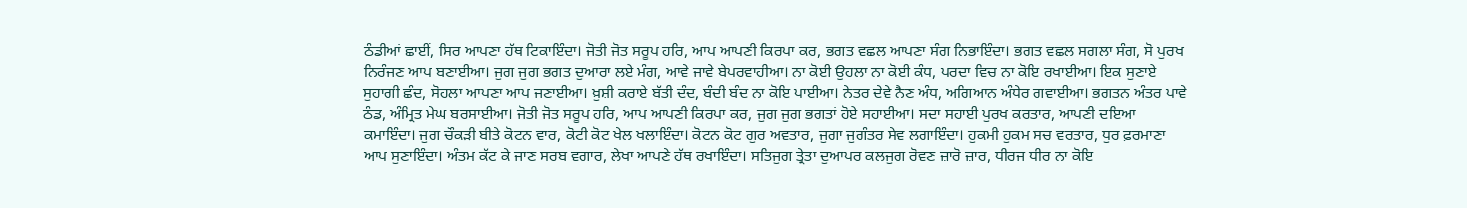ਠੰਡੀਆਂ ਛਾਈਂ, ਸਿਰ ਆਪਣਾ ਹੱਥ ਟਿਕਾਇੰਦਾ। ਜੋਤੀ ਜੋਤ ਸਰੂਪ ਹਰਿ, ਆਪ ਆਪਣੀ ਕਿਰਪਾ ਕਰ, ਭਗਤ ਵਛਲ ਆਪਣਾ ਸੰਗ ਨਿਭਾਇੰਦਾ। ਭਗਤ ਵਛਲ ਸਗਲਾ ਸੰਗ, ਸੋ ਪੁਰਖ ਨਿਰੰਜਣ ਆਪ ਬਣਾਈਆ। ਜੁਗ ਜੁਗ ਭਗਤ ਦੁਆਰਾ ਲਏ ਮੰਗ, ਆਵੇ ਜਾਵੇ ਬੇਪਰਵਾਹੀਆ। ਨਾ ਕੋਈ ਉਹਲਾ ਨਾ ਕੋਈ ਕੰਧ, ਪਰਦਾ ਵਿਚ ਨਾ ਕੋਇ ਰਖਾਈਆ। ਇਕ ਸੁਣਾਏ ਸੁਹਾਗੀ ਛੰਦ, ਸੋਹਲਾ ਆਪਣਾ ਆਪ ਜਣਾਈਆ। ਖ਼ੁਸ਼ੀ ਕਰਾਏ ਬੱਤੀ ਦੰਦ, ਬੰਦੀ ਬੰਦ ਨਾ ਕੋਇ ਪਾਈਆ। ਨੇਤਰ ਦੇਵੇ ਨੈਣ ਅੰਧ, ਅਗਿਆਨ ਅੰਧੇਰ ਗਵਾਈਆ। ਭਗਤਨ ਅੰਤਰ ਪਾਵੇ ਠੰਡ, ਅੰਮ੍ਰਿਤ ਮੇਘ ਬਰਸਾਈਆ। ਜੋਤੀ ਜੋਤ ਸਰੂਪ ਹਰਿ, ਆਪ ਆਪਣੀ ਕਿਰਪਾ ਕਰ, ਜੁਗ ਜੁਗ ਭਗਤਾਂ ਹੋਏ ਸਹਾਈਆ। ਸਦਾ ਸਹਾਈ ਪੁਰਖ ਕਰਤਾਰ, ਆਪਣੀ ਦਇਆ ਕਮਾਇੰਦਾ। ਜੁਗ ਚੌਕੜੀ ਬੀਤੇ ਕੋਟਨ ਵਾਰ, ਕੋਟੀ ਕੋਟ ਖੇਲ ਖਲਾਇੰਦਾ। ਕੋਟਨ ਕੋਟ ਗੁਰ ਅਵਤਾਰ, ਜੁਗਾ ਜੁਗੰਤਰ ਸੇਵ ਲਗਾਇੰਦਾ। ਹੁਕਮੀ ਹੁਕਮ ਸਚ ਵਰਤਾਰ, ਧੁਰ ਫ਼ਰਮਾਣਾ ਆਪ ਸੁਣਾਇੰਦਾ। ਅੰਤਮ ਕੱਟ ਕੇ ਜਾਣ ਸਰਬ ਵਗਾਰ, ਲੇਖਾ ਆਪਣੇ ਹੱਥ ਰਖਾਇੰਦਾ। ਸਤਿਜੁਗ ਤ੍ਰੇਤਾ ਦੁਆਪਰ ਕਲਜੁਗ ਰੋਵਣ ਜ਼ਾਰੋ ਜ਼ਾਰ, ਧੀਰਜ ਧੀਰ ਨਾ ਕੋਇ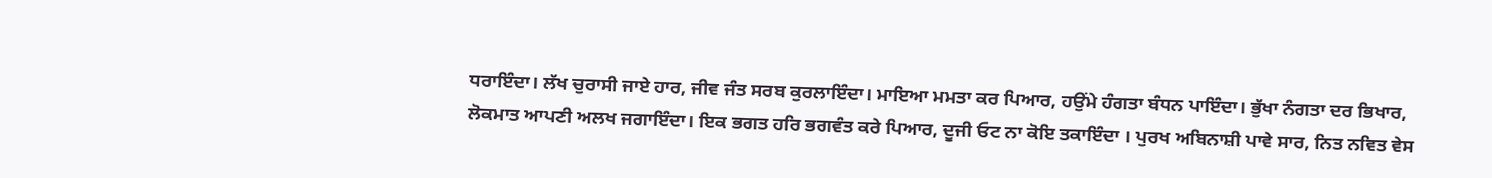ਧਰਾਇੰਦਾ। ਲੱਖ ਚੁਰਾਸੀ ਜਾਏ ਹਾਰ, ਜੀਵ ਜੰਤ ਸਰਬ ਕੁਰਲਾਇੰਦਾ। ਮਾਇਆ ਮਮਤਾ ਕਰ ਪਿਆਰ, ਹਉਂਮੇ ਹੰਗਤਾ ਬੰਧਨ ਪਾਇੰਦਾ। ਭੁੱਖਾ ਨੰਗਤਾ ਦਰ ਭਿਖਾਰ, ਲੋਕਮਾਤ ਆਪਣੀ ਅਲਖ ਜਗਾਇੰਦਾ। ਇਕ ਭਗਤ ਹਰਿ ਭਗਵੰਤ ਕਰੇ ਪਿਆਰ, ਦੂਜੀ ਓਟ ਨਾ ਕੋਇ ਤਕਾਇੰਦਾ । ਪੁਰਖ ਅਬਿਨਾਸ਼ੀ ਪਾਵੇ ਸਾਰ, ਨਿਤ ਨਵਿਤ ਵੇਸ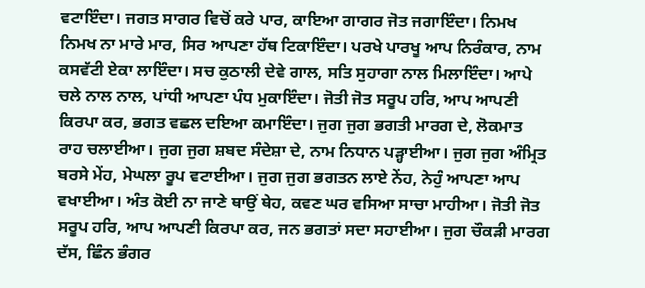ਵਟਾਇੰਦਾ। ਜਗਤ ਸਾਗਰ ਵਿਚੋਂ ਕਰੇ ਪਾਰ, ਕਾਇਆ ਗਾਗਰ ਜੋਤ ਜਗਾਇੰਦਾ। ਨਿਮਖ ਨਿਮਖ ਨਾ ਮਾਰੇ ਮਾਰ, ਸਿਰ ਆਪਣਾ ਹੱਥ ਟਿਕਾਇੰਦਾ। ਪਰਖੇ ਪਾਰਖੂ ਆਪ ਨਿਰੰਕਾਰ, ਨਾਮ ਕਸਵੱਟੀ ਏਕਾ ਲਾਇੰਦਾ। ਸਚ ਕੁਠਾਲੀ ਦੇਵੇ ਗਾਲ, ਸਤਿ ਸੁਹਾਗਾ ਨਾਲ ਮਿਲਾਇੰਦਾ। ਆਪੇ ਚਲੇ ਨਾਲ ਨਾਲ, ਪਾਂਧੀ ਆਪਣਾ ਪੰਧ ਮੁਕਾਇੰਦਾ। ਜੋਤੀ ਜੋਤ ਸਰੂਪ ਹਰਿ, ਆਪ ਆਪਣੀ ਕਿਰਪਾ ਕਰ, ਭਗਤ ਵਛਲ ਦਇਆ ਕਮਾਇੰਦਾ। ਜੁਗ ਜੁਗ ਭਗਤੀ ਮਾਰਗ ਦੇ, ਲੋਕਮਾਤ ਰਾਹ ਚਲਾਈਆ। ਜੁਗ ਜੁਗ ਸ਼ਬਦ ਸੰਦੇਸ਼ਾ ਦੇ, ਨਾਮ ਨਿਧਾਨ ਪੜ੍ਹਾਈਆ। ਜੁਗ ਜੁਗ ਅੰਮ੍ਰਿਤ ਬਰਸੇ ਮੇਂਹ, ਮੇਘਲਾ ਰੂਪ ਵਟਾਈਆ। ਜੁਗ ਜੁਗ ਭਗਤਨ ਲਾਏ ਨੇਂਹ, ਨੇਹੁੰ ਆਪਣਾ ਆਪ ਵਖਾਈਆ। ਅੰਤ ਕੋਈ ਨਾ ਜਾਣੇ ਥਾਉਂ ਥੇਹ, ਕਵਣ ਘਰ ਵਸਿਆ ਸਾਚਾ ਮਾਹੀਆ। ਜੋਤੀ ਜੋਤ ਸਰੂਪ ਹਰਿ, ਆਪ ਆਪਣੀ ਕਿਰਪਾ ਕਰ, ਜਨ ਭਗਤਾਂ ਸਦਾ ਸਹਾਈਆ। ਜੁਗ ਚੌਕੜੀ ਮਾਰਗ ਦੱਸ, ਛਿੰਨ ਭੰਗਰ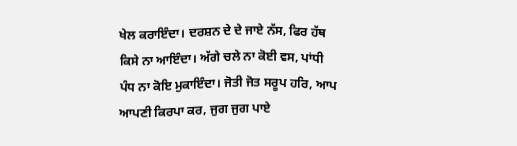ਖੇਲ ਕਰਾਇੰਦਾ। ਦਰਸ਼ਨ ਦੇ ਦੇ ਜਾਏ ਨੱਸ, ਫਿਰ ਹੱਥ ਕਿਸੇ ਨਾ ਆਇੰਦਾ। ਅੱਗੇ ਚਲੇ ਨਾ ਕੋਈ ਵਸ, ਪਾਂਧੀ ਪੰਧ ਨਾ ਕੋਇ ਮੁਕਾਇੰਦਾ। ਜੋਤੀ ਜੋਤ ਸਰੂਪ ਹਰਿ, ਆਪ ਆਪਣੀ ਕਿਰਪਾ ਕਰ, ਜੁਗ ਜੁਗ ਪਾਏ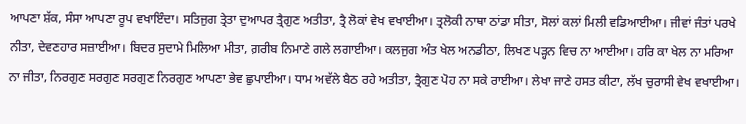ਆਪਣਾ ਸ਼ੱਕ, ਸੰਸਾ ਆਪਣਾ ਰੂਪ ਵਖਾਇੰਦਾ। ਸਤਿਜੁਗ ਤ੍ਰੇਤਾ ਦੁਆਪਰ ਤ੍ਰੈਗੁਣ ਅਤੀਤਾ, ਤ੍ਰੈ ਲੋਕਾਂ ਵੇਖ ਵਖਾਈਆ। ਤ੍ਰਲੋਕੀ ਨਾਥਾ ਠਾਂਡਾ ਸੀਤਾ, ਸੋਲਾਂ ਕਲਾਂ ਮਿਲੀ ਵਡਿਆਈਆ। ਜੀਵਾਂ ਜੰਤਾਂ ਪਰਖੇ ਨੀਤਾ, ਦੇਵਣਹਾਰ ਸਜ਼ਾਈਆ। ਬਿਦਰ ਸੁਦਾਮੇ ਮਿਲਿਆ ਮੀਤਾ, ਗ਼ਰੀਬ ਨਿਮਾਣੇ ਗਲੇ ਲਗਾਈਆ। ਕਲਜੁਗ ਅੰਤ ਖੇਲ ਅਨਡੀਠਾ, ਲਿਖਣ ਪੜ੍ਹਨ ਵਿਚ ਨਾ ਆਈਆ। ਹਰਿ ਕਾ ਖੇਲ ਨਾ ਮਰਿਆ ਨਾ ਜੀਤਾ, ਨਿਰਗੁਣ ਸਰਗੁਣ ਸਰਗੁਣ ਨਿਰਗੁਣ ਆਪਣਾ ਭੇਵ ਛੁਪਾਈਆ। ਧਾਮ ਅਵੱਲੇ ਬੈਠ ਰਹੇ ਅਤੀਤਾ, ਤ੍ਰੈਗੁਣ ਪੋਹ ਨਾ ਸਕੇ ਰਾਈਆ। ਲੇਖਾ ਜਾਣੇ ਹਸਤ ਕੀਟਾ, ਲੱਖ ਚੁਰਾਸੀ ਵੇਖ ਵਖਾਈਆ।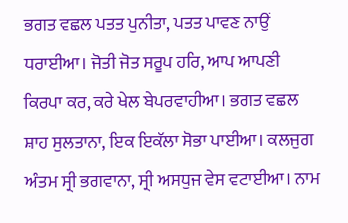ਭਗਤ ਵਛਲ ਪਤਤ ਪੁਨੀਤਾ, ਪਤਤ ਪਾਵਣ ਨਾਉਂ ਧਰਾਈਆ। ਜੋਤੀ ਜੋਤ ਸਰੂਪ ਹਰਿ, ਆਪ ਆਪਣੀ ਕਿਰਪਾ ਕਰ, ਕਰੇ ਖੇਲ ਬੇਪਰਵਾਹੀਆ। ਭਗਤ ਵਛਲ ਸ਼ਾਹ ਸੁਲਤਾਨਾ, ਇਕ ਇਕੱਲਾ ਸੋਭਾ ਪਾਈਆ। ਕਲਜੁਗ ਅੰਤਮ ਸ੍ਰੀ ਭਗਵਾਨਾ, ਸ੍ਰੀ ਅਸਧੁਜ ਵੇਸ ਵਟਾਈਆ। ਨਾਮ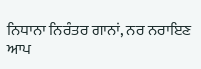ਨਿਧਾਨਾ ਨਿਰੰਤਰ ਗਾਨਾਂ, ਨਰ ਨਰਾਇਣ ਆਪ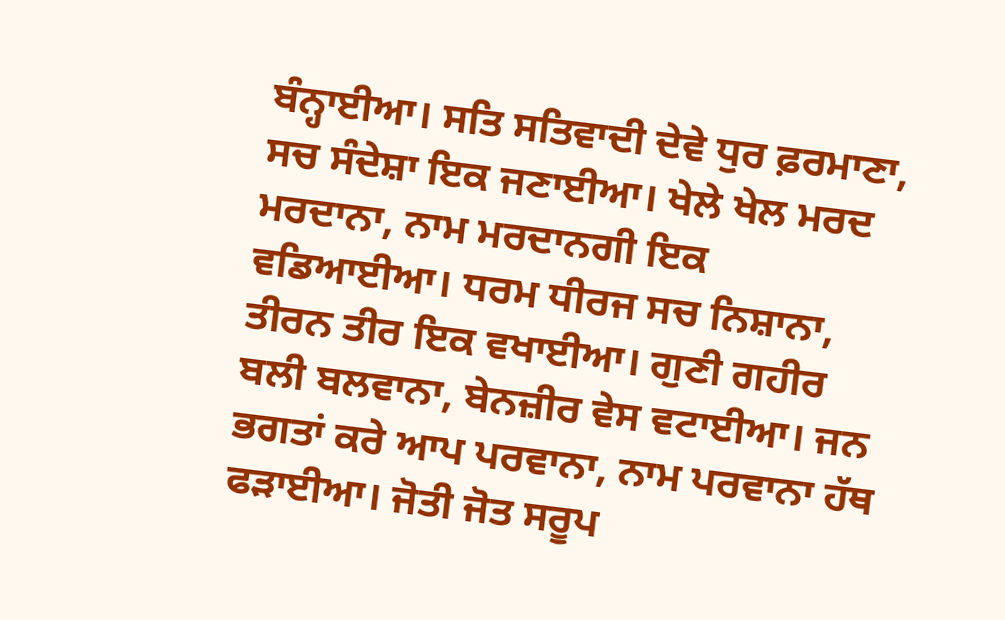ਬੰਨ੍ਹਾਈਆ। ਸਤਿ ਸਤਿਵਾਦੀ ਦੇਵੇ ਧੁਰ ਫ਼ਰਮਾਣਾ, ਸਚ ਸੰਦੇਸ਼ਾ ਇਕ ਜਣਾਈਆ। ਖੇਲੇ ਖੇਲ ਮਰਦ ਮਰਦਾਨਾ, ਨਾਮ ਮਰਦਾਨਗੀ ਇਕ ਵਡਿਆਈਆ। ਧਰਮ ਧੀਰਜ ਸਚ ਨਿਸ਼ਾਨਾ, ਤੀਰਨ ਤੀਰ ਇਕ ਵਖਾਈਆ। ਗੁਣੀ ਗਹੀਰ ਬਲੀ ਬਲਵਾਨਾ, ਬੇਨਜ਼ੀਰ ਵੇਸ ਵਟਾਈਆ। ਜਨ ਭਗਤਾਂ ਕਰੇ ਆਪ ਪਰਵਾਨਾ, ਨਾਮ ਪਰਵਾਨਾ ਹੱਥ ਫੜਾਈਆ। ਜੋਤੀ ਜੋਤ ਸਰੂਪ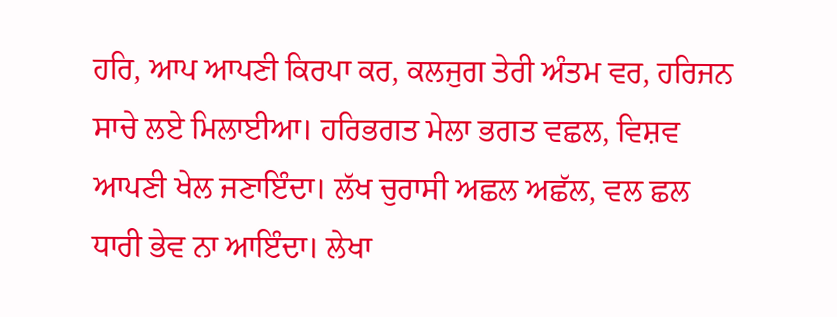ਹਰਿ, ਆਪ ਆਪਣੀ ਕਿਰਪਾ ਕਰ, ਕਲਜੁਗ ਤੇਰੀ ਅੰਤਮ ਵਰ, ਹਰਿਜਨ ਸਾਚੇ ਲਏ ਮਿਲਾਈਆ। ਹਰਿਭਗਤ ਮੇਲਾ ਭਗਤ ਵਛਲ, ਵਿਸ਼ਵ ਆਪਣੀ ਖੇਲ ਜਣਾਇੰਦਾ। ਲੱਖ ਚੁਰਾਸੀ ਅਛਲ ਅਛੱਲ, ਵਲ ਛਲ ਧਾਰੀ ਭੇਵ ਨਾ ਆਇੰਦਾ। ਲੇਖਾ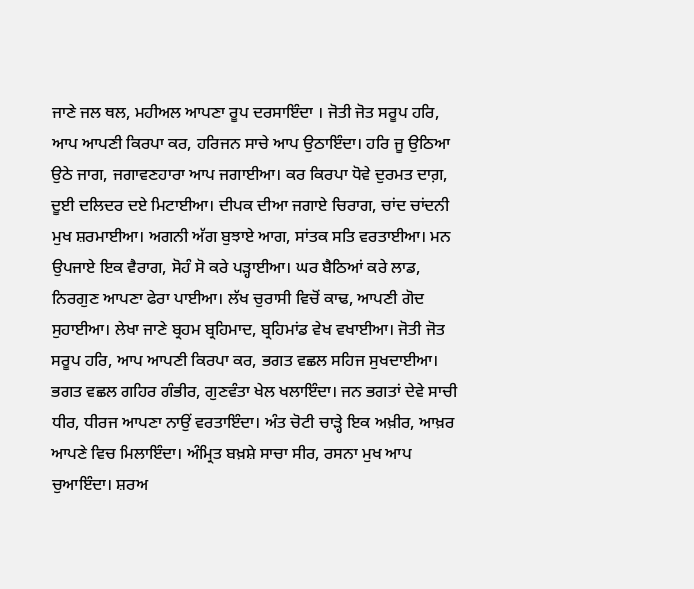ਜਾਣੇ ਜਲ ਥਲ, ਮਹੀਅਲ ਆਪਣਾ ਰੂਪ ਦਰਸਾਇੰਦਾ । ਜੋਤੀ ਜੋਤ ਸਰੂਪ ਹਰਿ, ਆਪ ਆਪਣੀ ਕਿਰਪਾ ਕਰ, ਹਰਿਜਨ ਸਾਚੇ ਆਪ ਉਠਾਇੰਦਾ। ਹਰਿ ਜੂ ਉਠਿਆ ਉਠੇ ਜਾਗ, ਜਗਾਵਣਹਾਰਾ ਆਪ ਜਗਾਈਆ। ਕਰ ਕਿਰਪਾ ਧੋਵੇ ਦੁਰਮਤ ਦਾਗ਼, ਦੂਈ ਦਲਿਦਰ ਦਏ ਮਿਟਾਈਆ। ਦੀਪਕ ਦੀਆ ਜਗਾਏ ਚਿਰਾਗ, ਚਾਂਦ ਚਾਂਦਨੀ ਮੁਖ ਸ਼ਰਮਾਈਆ। ਅਗਨੀ ਅੱਗ ਬੁਝਾਏ ਆਗ, ਸਾਂਤਕ ਸਤਿ ਵਰਤਾਈਆ। ਮਨ ਉਪਜਾਏ ਇਕ ਵੈਰਾਗ, ਸੋਹੰ ਸੋ ਕਰੇ ਪੜ੍ਹਾਈਆ। ਘਰ ਬੈਠਿਆਂ ਕਰੇ ਲਾਡ, ਨਿਰਗੁਣ ਆਪਣਾ ਫੇਰਾ ਪਾਈਆ। ਲੱਖ ਚੁਰਾਸੀ ਵਿਚੋਂ ਕਾਢ, ਆਪਣੀ ਗੋਦ ਸੁਹਾਈਆ। ਲੇਖਾ ਜਾਣੇ ਬ੍ਰਹਮ ਬ੍ਰਹਿਮਾਦ, ਬ੍ਰਹਿਮਾਂਡ ਵੇਖ ਵਖਾਈਆ। ਜੋਤੀ ਜੋਤ ਸਰੂਪ ਹਰਿ, ਆਪ ਆਪਣੀ ਕਿਰਪਾ ਕਰ, ਭਗਤ ਵਛਲ ਸਹਿਜ ਸੁਖਦਾਈਆ। ਭਗਤ ਵਛਲ ਗਹਿਰ ਗੰਭੀਰ, ਗੁਣਵੰਤਾ ਖੇਲ ਖਲਾਇੰਦਾ। ਜਨ ਭਗਤਾਂ ਦੇਵੇ ਸਾਚੀ ਧੀਰ, ਧੀਰਜ ਆਪਣਾ ਨਾਉਂ ਵਰਤਾਇੰਦਾ। ਅੰਤ ਚੋਟੀ ਚਾੜ੍ਹੇ ਇਕ ਅਖ਼ੀਰ, ਆਖ਼ਰ ਆਪਣੇ ਵਿਚ ਮਿਲਾਇੰਦਾ। ਅੰਮ੍ਰਿਤ ਬਖ਼ਸ਼ੇ ਸਾਚਾ ਸੀਰ, ਰਸਨਾ ਮੁਖ ਆਪ ਚੁਆਇੰਦਾ। ਸ਼ਰਅ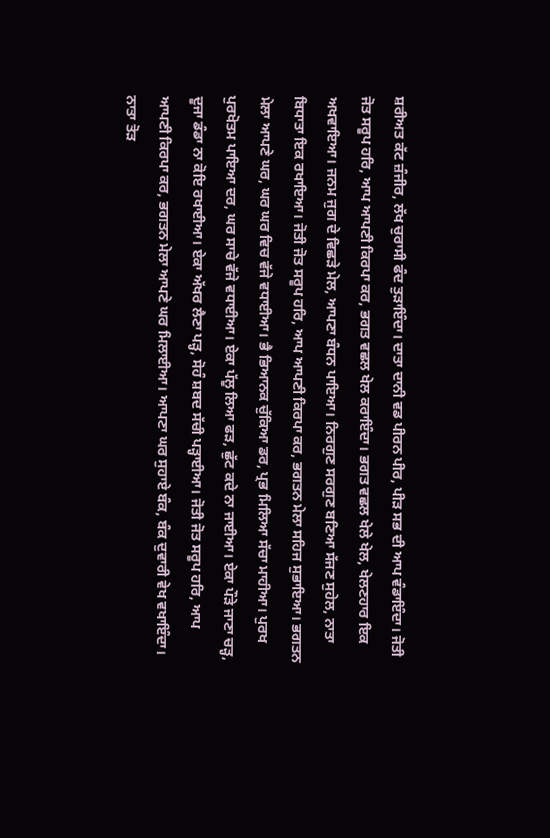ਸ਼ਰੀਅਤ ਕੱਟ ਜ਼ੰਜੀਰ, ਲੱਖ ਚੁਰਾਸੀ ਫੰਦ ਤੁੜਾਇੰਦਾ। ਦਾਤਾ ਦਾਨੀ ਵਡ ਪੀਰਨ ਪੀਰ, ਪੀੜ ਸਭ ਦੀ ਆਪ ਵੰਡਾਇੰਦਾ। ਜੋਤੀ ਜੋਤ ਸਰੂਪ ਹਰਿ, ਆਪ ਆਪਣੀ ਕਿਰਪਾ ਕਰ, ਭਗਤ ਵਛਲ ਖੇਲ ਕਰਾਇੰਦਾ। ਭਗਤ ਵਛਲ ਖੇਲੇ ਖੇਲ, ਖੇਲਣਹਾਰ ਇਕ ਅਖਵਾਇਆ। ਜਨਮ ਜੁਗ ਦੇ ਵਿਛੜੇ ਮੇਲ, ਆਪਣਾ ਬੰਧਨ ਪਾਇਆ। ਨਿਰਗੁਣ ਸਰਗੁਣ ਬਣਿਆ ਸੱਜਣ ਸੁਹੇਲ, ਨਾਤਾ ਬਿਧਾਤਾ ਇਕ ਰਖਾਇਆ। ਜੋਤੀ ਜੋਤ ਸਰੂਪ ਹਰਿ, ਆਪ ਆਪਣੀ ਕਿਰਪਾ ਕਰ, ਭਗਤਨ ਮੇਲਾ ਸਹਿਜ ਸੁਭਾਇਆ। ਭਗਤਨ ਮੇਲਾ ਆਪਣੇ ਘਰ, ਘਰ ਘਰ ਵਿਚ ਵੱਜੇ ਵਧਾਈਆ। ਭੈ ਭਿਆਨਕ ਚੁੱਕਿਆ ਡਰ, ਪ੍ਰਭ ਮਿਲਿਆ ਸੱਚਾ ਮਾਹੀਆ। ਪੁਰਖ ਪੁਰਖੋਤਮ ਪਾਇਆ ਦਰ, ਘਰ ਸਾਚੇ ਵੱਜੇ ਵਧਾਈਆ। ਏਕਾ ਪੱਲੂ ਲਿਆ ਫੜ, ਛੁੱਟ ਕਦੇ ਨਾ ਜਾਈਆ। ਏਕਾ ਪੌੜੇ ਜਾਣਾ ਚੜ੍ਹ, ਦੂਜਾ ਡੰਡਾ ਨਾ ਕੋਇ ਰਖਾਈਆ। ਏਕਾ ਅੱਖਰ ਲੈਣਾ ਪੜ੍ਹ, ਸੋਹੰ ਸ਼ਬਦ ਸੱਚੀ ਪੜ੍ਹਾਈਆ। ਜੋਤੀ ਜੋਤ ਸਰੂਪ ਹਰਿ, ਆਪ ਆਪਣੀ ਕਿਰਪਾ ਕਰ, ਭਗਤਨ ਮੇਲਾ ਆਪਣੇ ਘਰ ਮਿਲਾਈਆ। ਆਪਣਾ ਘਰ ਸੁਹਾਏ ਬੰਕ, ਬੰਕ ਦੁਵਾਰੀ ਵੇਖ ਵਖਾਇੰਦਾ। ਨਾਤਾ ਤੋੜ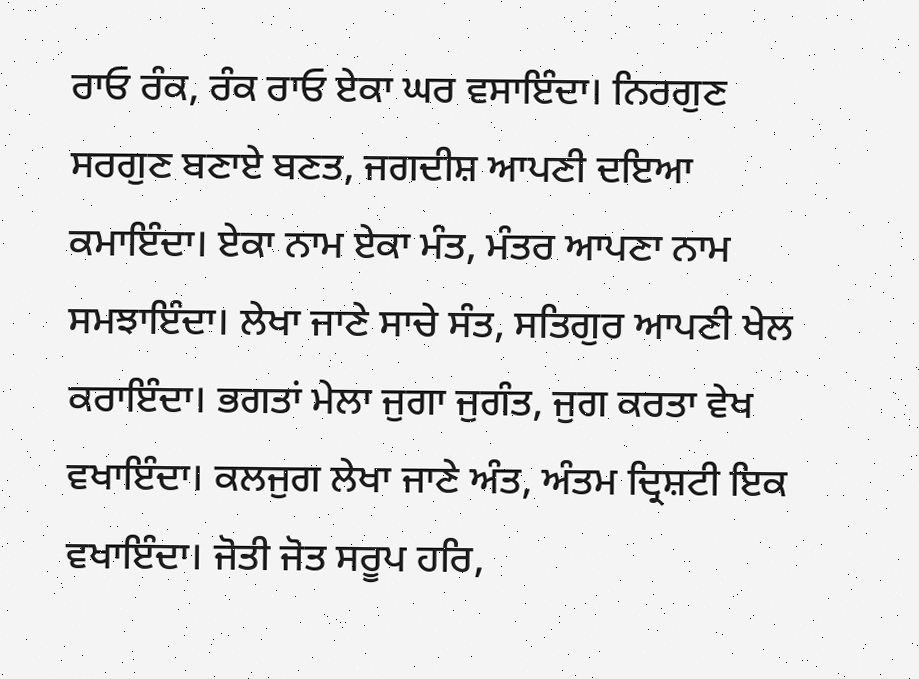ਰਾਓ ਰੰਕ, ਰੰਕ ਰਾਓ ਏਕਾ ਘਰ ਵਸਾਇੰਦਾ। ਨਿਰਗੁਣ ਸਰਗੁਣ ਬਣਾਏ ਬਣਤ, ਜਗਦੀਸ਼ ਆਪਣੀ ਦਇਆ ਕਮਾਇੰਦਾ। ਏਕਾ ਨਾਮ ਏਕਾ ਮੰਤ, ਮੰਤਰ ਆਪਣਾ ਨਾਮ ਸਮਝਾਇੰਦਾ। ਲੇਖਾ ਜਾਣੇ ਸਾਚੇ ਸੰਤ, ਸਤਿਗੁਰ ਆਪਣੀ ਖੇਲ ਕਰਾਇੰਦਾ। ਭਗਤਾਂ ਮੇਲਾ ਜੁਗਾ ਜੁਗੰਤ, ਜੁਗ ਕਰਤਾ ਵੇਖ ਵਖਾਇੰਦਾ। ਕਲਜੁਗ ਲੇਖਾ ਜਾਣੇ ਅੰਤ, ਅੰਤਮ ਦ੍ਰਿਸ਼ਟੀ ਇਕ ਵਖਾਇੰਦਾ। ਜੋਤੀ ਜੋਤ ਸਰੂਪ ਹਰਿ,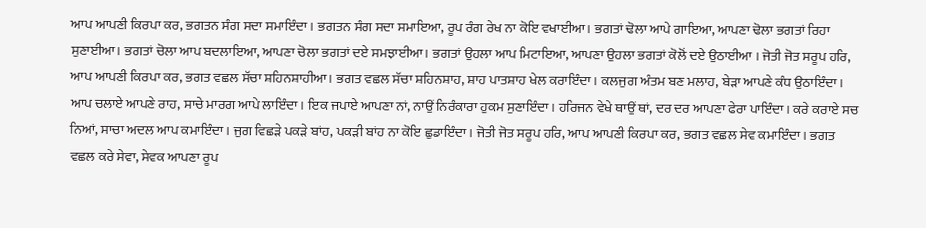ਆਪ ਆਪਣੀ ਕਿਰਪਾ ਕਰ, ਭਗਤਨ ਸੰਗ ਸਦਾ ਸਮਾਇੰਦਾ। ਭਗਤਨ ਸੰਗ ਸਦਾ ਸਮਾਇਆ, ਰੂਪ ਰੰਗ ਰੇਖ ਨਾ ਕੋਇ ਵਖਾਈਆ। ਭਗਤਾਂ ਢੋਲਾ ਆਪੇ ਗਾਇਆ, ਆਪਣਾ ਢੋਲਾ ਭਗਤਾਂ ਰਿਹਾ ਸੁਣਾਈਆ। ਭਗਤਾਂ ਚੋਲਾ ਆਪ ਬਦਲਾਇਆ, ਆਪਣਾ ਚੋਲਾ ਭਗਤਾਂ ਦਏ ਸਮਝਾਈਆ। ਭਗਤਾਂ ਉਹਲਾ ਆਪ ਮਿਟਾਇਆ, ਆਪਣਾ ਉਹਲਾ ਭਗਤਾਂ ਕੋਲੋਂ ਦਏ ਉਠਾਈਆ । ਜੋਤੀ ਜੋਤ ਸਰੂਪ ਹਰਿ, ਆਪ ਆਪਣੀ ਕਿਰਪਾ ਕਰ, ਭਗਤ ਵਛਲ ਸੱਚਾ ਸ਼ਹਿਨਸ਼ਾਹੀਆ। ਭਗਤ ਵਛਲ ਸੱਚਾ ਸ਼ਹਿਨਸ਼ਾਹ, ਸ਼ਾਹ ਪਾਤਸ਼ਾਹ ਖੇਲ ਕਰਾਇੰਦਾ। ਕਲਜੁਗ ਅੰਤਮ ਬਣ ਮਲਾਹ, ਬੇੜਾ ਆਪਣੇ ਕੰਧ ਉਠਾਇੰਦਾ। ਆਪ ਚਲਾਏ ਆਪਣੇ ਰਾਹ, ਸਾਚੇ ਮਾਰਗ ਆਪੇ ਲਾਇੰਦਾ। ਇਕ ਜਪਾਏ ਆਪਣਾ ਨਾਂ, ਨਾਉਂ ਨਿਰੰਕਾਰਾ ਹੁਕਮ ਸੁਣਾਇੰਦਾ। ਹਰਿਜਨ ਵੇਖੇ ਥਾਉਂ ਥਾਂ, ਦਰ ਦਰ ਆਪਣਾ ਫੇਰਾ ਪਾਇੰਦਾ। ਕਰੇ ਕਰਾਏ ਸਚ ਨਿਆਂ, ਸਾਚਾ ਅਦਲ ਆਪ ਕਮਾਇੰਦਾ। ਜੁਗ ਵਿਛੜੇ ਪਕੜੇ ਬਾਂਹ, ਪਕੜੀ ਬਾਂਹ ਨਾ ਕੋਇ ਛੁਡਾਇੰਦਾ। ਜੋਤੀ ਜੋਤ ਸਰੂਪ ਹਰਿ, ਆਪ ਆਪਣੀ ਕਿਰਪਾ ਕਰ, ਭਗਤ ਵਛਲ ਸੇਵ ਕਮਾਇੰਦਾ। ਭਗਤ ਵਛਲ ਕਰੇ ਸੇਵਾ, ਸੇਵਕ ਆਪਣਾ ਰੂਪ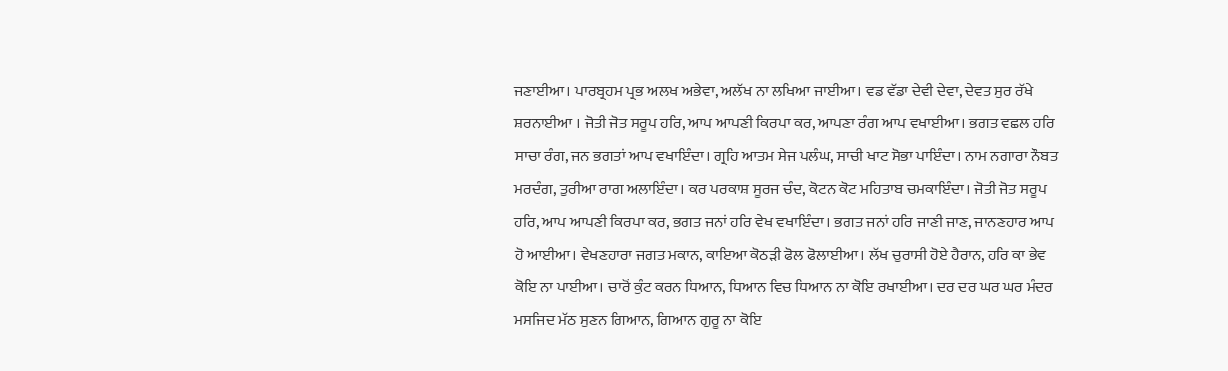ਜਣਾਈਆ। ਪਾਰਬ੍ਰਹਮ ਪ੍ਰਭ ਅਲਖ ਅਭੇਵਾ, ਅਲੱਖ ਨਾ ਲਖਿਆ ਜਾਈਆ। ਵਡ ਵੱਡਾ ਦੇਵੀ ਦੇਵਾ, ਦੇਵਤ ਸੁਰ ਰੱਖੇ ਸ਼ਰਨਾਈਆ । ਜੋਤੀ ਜੋਤ ਸਰੂਪ ਹਰਿ, ਆਪ ਆਪਣੀ ਕਿਰਪਾ ਕਰ, ਆਪਣਾ ਰੰਗ ਆਪ ਵਖਾਈਆ। ਭਗਤ ਵਛਲ ਹਰਿ ਸਾਚਾ ਰੰਗ, ਜਨ ਭਗਤਾਂ ਆਪ ਵਖਾਇੰਦਾ। ਗ੍ਰਹਿ ਆਤਮ ਸੇਜ ਪਲੰਘ, ਸਾਚੀ ਖਾਟ ਸੋਭਾ ਪਾਇੰਦਾ। ਨਾਮ ਨਗਾਰਾ ਨੌਬਤ ਮਰਦੰਗ, ਤੁਰੀਆ ਰਾਗ ਅਲਾਇੰਦਾ। ਕਰ ਪਰਕਾਸ਼ ਸੂਰਜ ਚੰਦ, ਕੋਟਨ ਕੋਟ ਮਹਿਤਾਬ ਚਮਕਾਇੰਦਾ। ਜੋਤੀ ਜੋਤ ਸਰੂਪ ਹਰਿ, ਆਪ ਆਪਣੀ ਕਿਰਪਾ ਕਰ, ਭਗਤ ਜਨਾਂ ਹਰਿ ਵੇਖ ਵਖਾਇੰਦਾ। ਭਗਤ ਜਨਾਂ ਹਰਿ ਜਾਣੀ ਜਾਣ, ਜਾਨਣਹਾਰ ਆਪ ਹੋ ਆਈਆ। ਵੇਖਣਹਾਰਾ ਜਗਤ ਮਕਾਨ, ਕਾਇਆ ਕੋਠੜੀ ਫੋਲ ਫੋਲਾਈਆ। ਲੱਖ ਚੁਰਾਸੀ ਹੋਏ ਹੈਰਾਨ, ਹਰਿ ਕਾ ਭੇਵ ਕੋਇ ਨਾ ਪਾਈਆ। ਚਾਰੋਂ ਕੁੰਟ ਕਰਨ ਧਿਆਨ, ਧਿਆਨ ਵਿਚ ਧਿਆਨ ਨਾ ਕੋਇ ਰਖਾਈਆ। ਦਰ ਦਰ ਘਰ ਘਰ ਮੰਦਰ ਮਸਜਿਦ ਮੱਠ ਸੁਣਨ ਗਿਆਨ, ਗਿਆਨ ਗੁਰੂ ਨਾ ਕੋਇ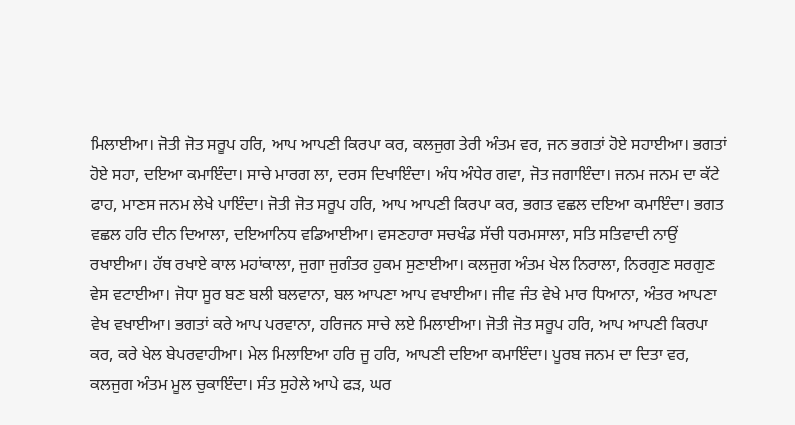ਮਿਲਾਈਆ। ਜੋਤੀ ਜੋਤ ਸਰੂਪ ਹਰਿ, ਆਪ ਆਪਣੀ ਕਿਰਪਾ ਕਰ, ਕਲਜੁਗ ਤੇਰੀ ਅੰਤਮ ਵਰ, ਜਨ ਭਗਤਾਂ ਹੋਏ ਸਹਾਈਆ। ਭਗਤਾਂ ਹੋਏ ਸਹਾ, ਦਇਆ ਕਮਾਇੰਦਾ। ਸਾਚੇ ਮਾਰਗ ਲਾ, ਦਰਸ ਦਿਖਾਇੰਦਾ। ਅੰਧ ਅੰਧੇਰ ਗਵਾ, ਜੋਤ ਜਗਾਇੰਦਾ। ਜਨਮ ਜਨਮ ਦਾ ਕੱਟੇ ਫਾਹ, ਮਾਣਸ ਜਨਮ ਲੇਖੇ ਪਾਇੰਦਾ। ਜੋਤੀ ਜੋਤ ਸਰੂਪ ਹਰਿ, ਆਪ ਆਪਣੀ ਕਿਰਪਾ ਕਰ, ਭਗਤ ਵਛਲ ਦਇਆ ਕਮਾਇੰਦਾ। ਭਗਤ ਵਛਲ ਹਰਿ ਦੀਨ ਦਿਆਲਾ, ਦਇਆਨਿਧ ਵਡਿਆਈਆ। ਵਸਣਹਾਰਾ ਸਚਖੰਡ ਸੱਚੀ ਧਰਮਸਾਲਾ, ਸਤਿ ਸਤਿਵਾਦੀ ਨਾਉਂ ਰਖਾਈਆ। ਹੱਥ ਰਖਾਏ ਕਾਲ ਮਹਾਂਕਾਲਾ, ਜੁਗਾ ਜੁਗੰਤਰ ਹੁਕਮ ਸੁਣਾਈਆ। ਕਲਜੁਗ ਅੰਤਮ ਖੇਲ ਨਿਰਾਲਾ, ਨਿਰਗੁਣ ਸਰਗੁਣ ਵੇਸ ਵਟਾਈਆ। ਜੋਧਾ ਸੂਰ ਬਣ ਬਲੀ ਬਲਵਾਨਾ, ਬਲ ਆਪਣਾ ਆਪ ਵਖਾਈਆ। ਜੀਵ ਜੰਤ ਵੇਖੇ ਮਾਰ ਧਿਆਨਾ, ਅੰਤਰ ਆਪਣਾ ਵੇਖ ਵਖਾਈਆ। ਭਗਤਾਂ ਕਰੇ ਆਪ ਪਰਵਾਨਾ, ਹਰਿਜਨ ਸਾਚੇ ਲਏ ਮਿਲਾਈਆ। ਜੋਤੀ ਜੋਤ ਸਰੂਪ ਹਰਿ, ਆਪ ਆਪਣੀ ਕਿਰਪਾ ਕਰ, ਕਰੇ ਖੇਲ ਬੇਪਰਵਾਹੀਆ। ਮੇਲ ਮਿਲਾਇਆ ਹਰਿ ਜੂ ਹਰਿ, ਆਪਣੀ ਦਇਆ ਕਮਾਇੰਦਾ। ਪੂਰਬ ਜਨਮ ਦਾ ਦਿਤਾ ਵਰ, ਕਲਜੁਗ ਅੰਤਮ ਮੂਲ ਚੁਕਾਇੰਦਾ। ਸੰਤ ਸੁਹੇਲੇ ਆਪੇ ਫੜ, ਘਰ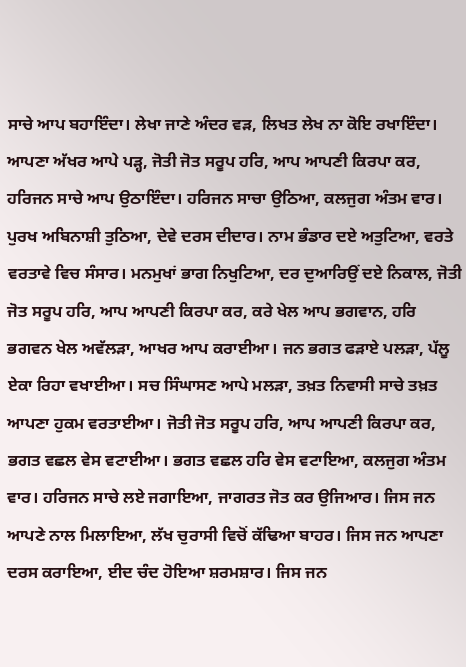ਸਾਚੇ ਆਪ ਬਹਾਇੰਦਾ। ਲੇਖਾ ਜਾਣੇ ਅੰਦਰ ਵੜ, ਲਿਖਤ ਲੇਖ ਨਾ ਕੋਇ ਰਖਾਇੰਦਾ। ਆਪਣਾ ਅੱਖਰ ਆਪੇ ਪੜ੍ਹ, ਜੋਤੀ ਜੋਤ ਸਰੂਪ ਹਰਿ, ਆਪ ਆਪਣੀ ਕਿਰਪਾ ਕਰ, ਹਰਿਜਨ ਸਾਚੇ ਆਪ ਉਠਾਇੰਦਾ। ਹਰਿਜਨ ਸਾਚਾ ਉਠਿਆ, ਕਲਜੁਗ ਅੰਤਮ ਵਾਰ। ਪੁਰਖ ਅਬਿਨਾਸ਼ੀ ਤੁਠਿਆ, ਦੇਵੇ ਦਰਸ ਦੀਦਾਰ। ਨਾਮ ਭੰਡਾਰ ਦਏ ਅਤੁਟਿਆ, ਵਰਤੇ ਵਰਤਾਵੇ ਵਿਚ ਸੰਸਾਰ। ਮਨਮੁਖਾਂ ਭਾਗ ਨਿਖੁਟਿਆ, ਦਰ ਦੁਆਰਿਉਂ ਦਏ ਨਿਕਾਲ, ਜੋਤੀ ਜੋਤ ਸਰੂਪ ਹਰਿ, ਆਪ ਆਪਣੀ ਕਿਰਪਾ ਕਰ, ਕਰੇ ਖੇਲ ਆਪ ਭਗਵਾਨ, ਹਰਿ ਭਗਵਨ ਖੇਲ ਅਵੱਲੜਾ, ਆਖਰ ਆਪ ਕਰਾਈਆ। ਜਨ ਭਗਤ ਫੜਾਏ ਪਲੜਾ, ਪੱਲੂ ਏਕਾ ਰਿਹਾ ਵਖਾਈਆ। ਸਚ ਸਿੰਘਾਸਣ ਆਪੇ ਮਲੜਾ, ਤਖ਼ਤ ਨਿਵਾਸੀ ਸਾਚੇ ਤਖ਼ਤ ਆਪਣਾ ਹੁਕਮ ਵਰਤਾਈਆ। ਜੋਤੀ ਜੋਤ ਸਰੂਪ ਹਰਿ, ਆਪ ਆਪਣੀ ਕਿਰਪਾ ਕਰ, ਭਗਤ ਵਛਲ ਵੇਸ ਵਟਾਈਆ। ਭਗਤ ਵਛਲ ਹਰਿ ਵੇਸ ਵਟਾਇਆ, ਕਲਜੁਗ ਅੰਤਮ ਵਾਰ। ਹਰਿਜਨ ਸਾਚੇ ਲਏ ਜਗਾਇਆ, ਜਾਗਰਤ ਜੋਤ ਕਰ ਉਜਿਆਰ। ਜਿਸ ਜਨ ਆਪਣੇ ਨਾਲ ਮਿਲਾਇਆ, ਲੱਖ ਚੁਰਾਸੀ ਵਿਚੋਂ ਕੱਢਿਆ ਬਾਹਰ। ਜਿਸ ਜਨ ਆਪਣਾ ਦਰਸ ਕਰਾਇਆ, ਈਦ ਚੰਦ ਹੋਇਆ ਸ਼ਰਮਸ਼ਾਰ। ਜਿਸ ਜਨ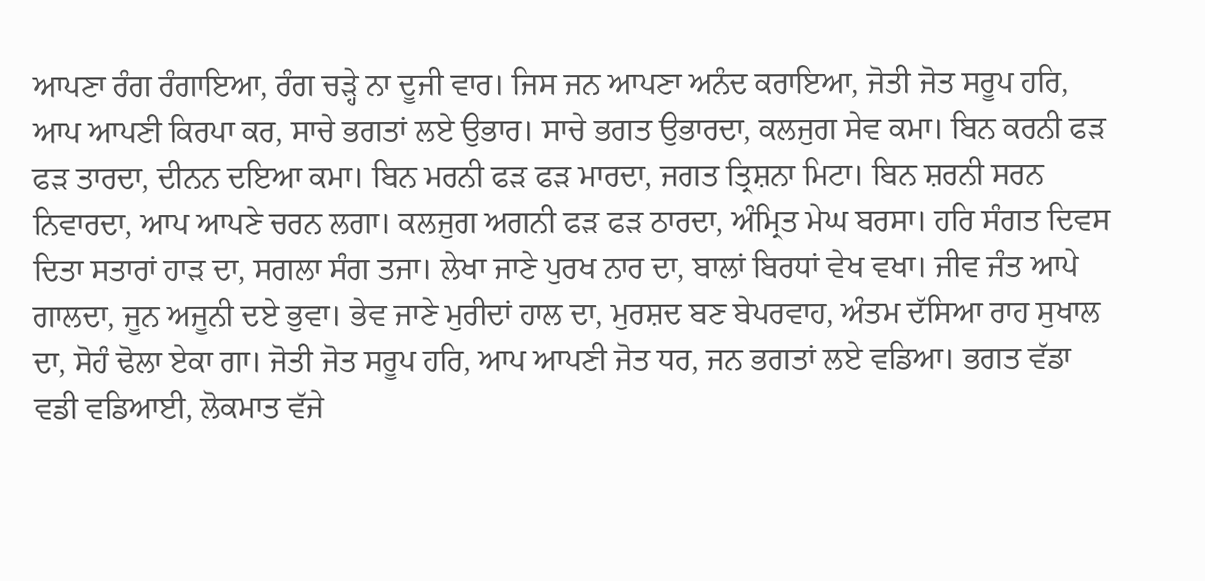ਆਪਣਾ ਰੰਗ ਰੰਗਾਇਆ, ਰੰਗ ਚੜ੍ਹੇ ਨਾ ਦੂਜੀ ਵਾਰ। ਜਿਸ ਜਨ ਆਪਣਾ ਅਨੰਦ ਕਰਾਇਆ, ਜੋਤੀ ਜੋਤ ਸਰੂਪ ਹਰਿ, ਆਪ ਆਪਣੀ ਕਿਰਪਾ ਕਰ, ਸਾਚੇ ਭਗਤਾਂ ਲਏ ਉਭਾਰ। ਸਾਚੇ ਭਗਤ ਉਭਾਰਦਾ, ਕਲਜੁਗ ਸੇਵ ਕਮਾ। ਬਿਨ ਕਰਨੀ ਫੜ ਫੜ ਤਾਰਦਾ, ਦੀਨਨ ਦਇਆ ਕਮਾ। ਬਿਨ ਮਰਨੀ ਫੜ ਫੜ ਮਾਰਦਾ, ਜਗਤ ਤ੍ਰਿਸ਼ਨਾ ਮਿਟਾ। ਬਿਨ ਸ਼ਰਨੀ ਸਰਨ ਨਿਵਾਰਦਾ, ਆਪ ਆਪਣੇ ਚਰਨ ਲਗਾ। ਕਲਜੁਗ ਅਗਨੀ ਫੜ ਫੜ ਠਾਰਦਾ, ਅੰਮ੍ਰਿਤ ਮੇਘ ਬਰਸਾ। ਹਰਿ ਸੰਗਤ ਦਿਵਸ ਦਿਤਾ ਸਤਾਰਾਂ ਹਾੜ ਦਾ, ਸਗਲਾ ਸੰਗ ਤਜਾ। ਲੇਖਾ ਜਾਣੇ ਪੁਰਖ ਨਾਰ ਦਾ, ਬਾਲਾਂ ਬਿਰਧਾਂ ਵੇਖ ਵਖਾ। ਜੀਵ ਜੰਤ ਆਪੇ ਗਾਲਦਾ, ਜੂਨ ਅਜੂਨੀ ਦਏ ਭੁਵਾ। ਭੇਵ ਜਾਣੇ ਮੁਰੀਦਾਂ ਹਾਲ ਦਾ, ਮੁਰਸ਼ਦ ਬਣ ਬੇਪਰਵਾਹ, ਅੰਤਮ ਦੱਸਿਆ ਰਾਹ ਸੁਖਾਲ ਦਾ, ਸੋਹੰ ਢੋਲਾ ਏਕਾ ਗਾ। ਜੋਤੀ ਜੋਤ ਸਰੂਪ ਹਰਿ, ਆਪ ਆਪਣੀ ਜੋਤ ਧਰ, ਜਨ ਭਗਤਾਂ ਲਏ ਵਡਿਆ। ਭਗਤ ਵੱਡਾ ਵਡੀ ਵਡਿਆਈ, ਲੋਕਮਾਤ ਵੱਜੇ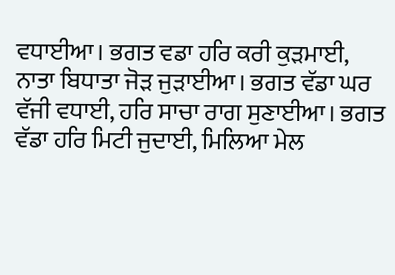ਵਧਾਈਆ। ਭਗਤ ਵਡਾ ਹਰਿ ਕਰੀ ਕੁੜਮਾਈ, ਨਾਤਾ ਬਿਧਾਤਾ ਜੋੜ ਜੁੜਾਈਆ। ਭਗਤ ਵੱਡਾ ਘਰ ਵੱਜੀ ਵਧਾਈ, ਹਰਿ ਸਾਚਾ ਰਾਗ ਸੁਣਾਈਆ। ਭਗਤ ਵੱਡਾ ਹਰਿ ਮਿਟੀ ਜੁਦਾਈ, ਮਿਲਿਆ ਮੇਲ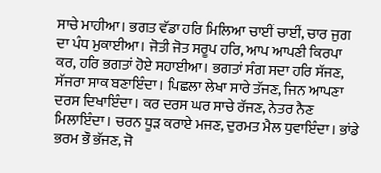ਸਾਚੇ ਮਾਹੀਆ। ਭਗਤ ਵੱਡਾ ਹਰਿ ਮਿਲਿਆ ਚਾਈਂ ਚਾਈਂ, ਚਾਰ ਜੁਗ ਦਾ ਪੰਧ ਮੁਕਾਈਆ। ਜੋਤੀ ਜੋਤ ਸਰੂਪ ਹਰਿ, ਆਪ ਆਪਣੀ ਕਿਰਪਾ ਕਰ, ਹਰਿ ਭਗਤਾਂ ਹੋਏ ਸਹਾਈਆ। ਭਗਤਾਂ ਸੰਗ ਸਦਾ ਹਰਿ ਸੱਜਣ, ਸੱਜਰਾ ਸਾਕ ਬਣਾਇੰਦਾ। ਪਿਛਲਾ ਲੇਖਾ ਸਾਰੇ ਤੱਜਣ, ਜਿਨ ਆਪਣਾ ਦਰਸ ਦਿਖਾਇੰਦਾ। ਕਰ ਦਰਸ ਘਰ ਸਾਚੇ ਰੱਜਣ, ਨੇਤਰ ਨੈਣ ਮਿਲਾਇੰਦਾ। ਚਰਨ ਧੂੜ ਕਰਾਏ ਮਜਣ, ਦੁਰਮਤ ਮੈਲ ਧੁਵਾਇੰਦਾ। ਭਾਂਡੇ ਭਰਮ ਭੌ ਭੱਜਣ, ਜੋ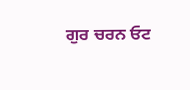ਗੁਰ ਚਰਨ ਓਟ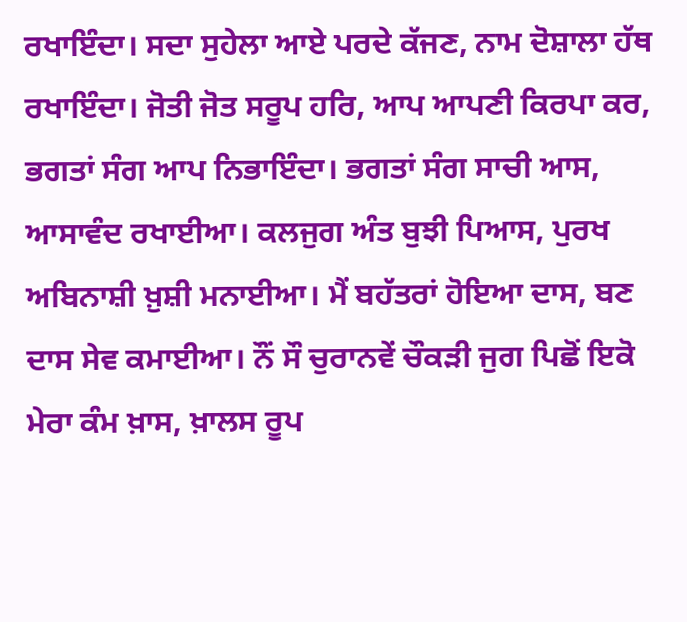ਰਖਾਇੰਦਾ। ਸਦਾ ਸੁਹੇਲਾ ਆਏ ਪਰਦੇ ਕੱਜਣ, ਨਾਮ ਦੋਸ਼ਾਲਾ ਹੱਥ ਰਖਾਇੰਦਾ। ਜੋਤੀ ਜੋਤ ਸਰੂਪ ਹਰਿ, ਆਪ ਆਪਣੀ ਕਿਰਪਾ ਕਰ, ਭਗਤਾਂ ਸੰਗ ਆਪ ਨਿਭਾਇੰਦਾ। ਭਗਤਾਂ ਸੰਗ ਸਾਚੀ ਆਸ, ਆਸਾਵੰਦ ਰਖਾਈਆ। ਕਲਜੁਗ ਅੰਤ ਬੁਝੀ ਪਿਆਸ, ਪੁਰਖ ਅਬਿਨਾਸ਼ੀ ਖ਼ੁਸ਼ੀ ਮਨਾਈਆ। ਮੈਂ ਬਹੱਤਰਾਂ ਹੋਇਆ ਦਾਸ, ਬਣ ਦਾਸ ਸੇਵ ਕਮਾਈਆ। ਨੌਂ ਸੌ ਚੁਰਾਨਵੇਂ ਚੌਕੜੀ ਜੁਗ ਪਿਛੋਂ ਇਕੋ ਮੇਰਾ ਕੰਮ ਖ਼ਾਸ, ਖ਼ਾਲਸ ਰੂਪ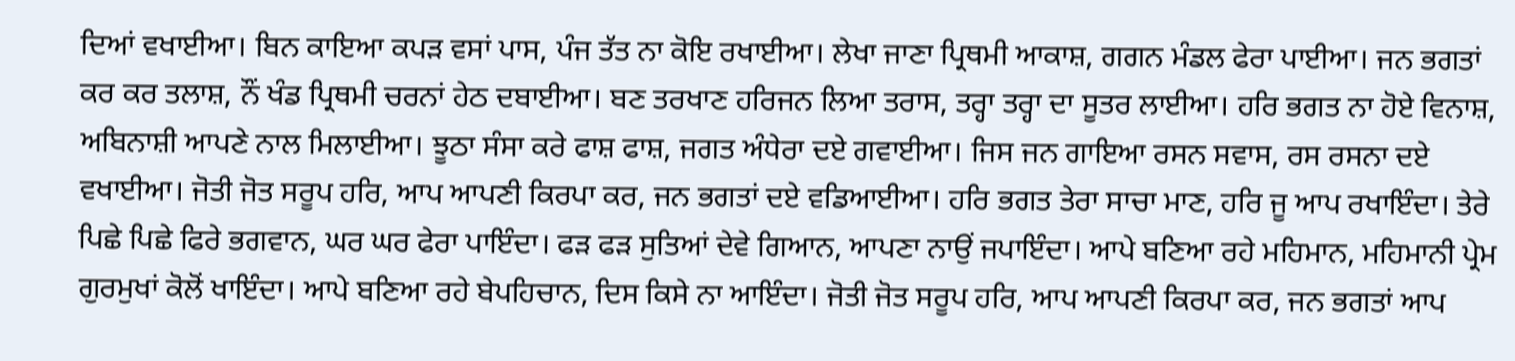ਦਿਆਂ ਵਖਾਈਆ। ਬਿਨ ਕਾਇਆ ਕਪੜ ਵਸਾਂ ਪਾਸ, ਪੰਜ ਤੱਤ ਨਾ ਕੋਇ ਰਖਾਈਆ। ਲੇਖਾ ਜਾਣਾ ਪ੍ਰਿਥਮੀ ਆਕਾਸ਼, ਗਗਨ ਮੰਡਲ ਫੇਰਾ ਪਾਈਆ। ਜਨ ਭਗਤਾਂ ਕਰ ਕਰ ਤਲਾਸ਼, ਨੌਂ ਖੰਡ ਪ੍ਰਿਥਮੀ ਚਰਨਾਂ ਹੇਠ ਦਬਾਈਆ। ਬਣ ਤਰਖਾਣ ਹਰਿਜਨ ਲਿਆ ਤਰਾਸ, ਤਰ੍ਹਾ ਤਰ੍ਹਾ ਦਾ ਸੂਤਰ ਲਾਈਆ। ਹਰਿ ਭਗਤ ਨਾ ਹੋਏ ਵਿਨਾਸ਼, ਅਬਿਨਾਸ਼ੀ ਆਪਣੇ ਨਾਲ ਮਿਲਾਈਆ। ਝੂਠਾ ਸੰਸਾ ਕਰੇ ਫਾਸ਼ ਫਾਸ਼, ਜਗਤ ਅੰਧੇਰਾ ਦਏ ਗਵਾਈਆ। ਜਿਸ ਜਨ ਗਾਇਆ ਰਸਨ ਸਵਾਸ, ਰਸ ਰਸਨਾ ਦਏ ਵਖਾਈਆ। ਜੋਤੀ ਜੋਤ ਸਰੂਪ ਹਰਿ, ਆਪ ਆਪਣੀ ਕਿਰਪਾ ਕਰ, ਜਨ ਭਗਤਾਂ ਦਏ ਵਡਿਆਈਆ। ਹਰਿ ਭਗਤ ਤੇਰਾ ਸਾਚਾ ਮਾਣ, ਹਰਿ ਜੂ ਆਪ ਰਖਾਇੰਦਾ। ਤੇਰੇ ਪਿਛੇ ਪਿਛੇ ਫਿਰੇ ਭਗਵਾਨ, ਘਰ ਘਰ ਫੇਰਾ ਪਾਇੰਦਾ। ਫੜ ਫੜ ਸੁਤਿਆਂ ਦੇਵੇ ਗਿਆਨ, ਆਪਣਾ ਨਾਉਂ ਜਪਾਇੰਦਾ। ਆਪੇ ਬਣਿਆ ਰਹੇ ਮਹਿਮਾਨ, ਮਹਿਮਾਨੀ ਪ੍ਰੇਮ ਗੁਰਮੁਖਾਂ ਕੋਲੋਂ ਖਾਇੰਦਾ। ਆਪੇ ਬਣਿਆ ਰਹੇ ਬੇਪਹਿਚਾਨ, ਦਿਸ ਕਿਸੇ ਨਾ ਆਇੰਦਾ। ਜੋਤੀ ਜੋਤ ਸਰੂਪ ਹਰਿ, ਆਪ ਆਪਣੀ ਕਿਰਪਾ ਕਰ, ਜਨ ਭਗਤਾਂ ਆਪ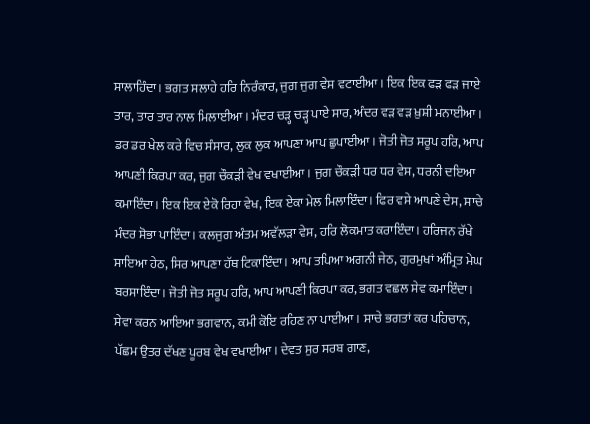ਸਾਲਾਹਿੰਦਾ। ਭਗਤ ਸਲਾਹੇ ਹਰਿ ਨਿਰੰਕਾਰ, ਜੁਗ ਜੁਗ ਵੇਸ ਵਟਾਈਆ। ਇਕ ਇਕ ਫੜ ਫੜ ਜਾਏ ਤਾਰ, ਤਾਰ ਤਾਰ ਨਾਲ ਮਿਲਾਈਆ। ਮੰਦਰ ਚੜ੍ਹ ਚੜ੍ਹ ਪਾਏ ਸਾਰ, ਅੰਦਰ ਵੜ ਵੜ ਖ਼ੁਸ਼ੀ ਮਨਾਈਆ। ਡਰ ਡਰ ਖੇਲ ਕਰੇ ਵਿਚ ਸੰਸਾਰ, ਲੁਕ ਲੁਕ ਆਪਣਾ ਆਪ ਛੁਪਾਈਆ। ਜੋਤੀ ਜੋਤ ਸਰੂਪ ਹਰਿ, ਆਪ ਆਪਣੀ ਕਿਰਪਾ ਕਰ, ਜੁਗ ਚੌਕੜੀ ਵੇਖ ਵਖਾਈਆ। ਜੁਗ ਚੌਕੜੀ ਧਰ ਧਰ ਵੇਸ, ਧਰਨੀ ਦਇਆ ਕਮਾਇੰਦਾ। ਇਕ ਇਕ ਏਕੋ ਰਿਹਾ ਵੇਖ, ਇਕ ਏਕਾ ਮੇਲ ਮਿਲਾਇੰਦਾ। ਫਿਰ ਵਸੇ ਆਪਣੇ ਦੇਸ, ਸਾਚੇ ਮੰਦਰ ਸੋਭਾ ਪਾਇੰਦਾ। ਕਲਜੁਗ ਅੰਤਮ ਅਵੱਲੜਾ ਵੇਸ, ਹਰਿ ਲੋਕਮਾਤ ਕਰਾਇੰਦਾ। ਹਰਿਜਨ ਰੱਖੇ ਸਾਇਆ ਹੇਠ, ਸਿਰ ਆਪਣਾ ਹੱਥ ਟਿਕਾਇੰਦਾ। ਆਪ ਤਪਿਆ ਅਗਨੀ ਜੇਠ, ਗੁਰਮੁਖਾਂ ਅੰਮ੍ਰਿਤ ਮੇਘ ਬਰਸਾਇੰਦਾ। ਜੋਤੀ ਜੋਤ ਸਰੂਪ ਹਰਿ, ਆਪ ਆਪਣੀ ਕਿਰਪਾ ਕਰ, ਭਗਤ ਵਛਲ ਸੇਵ ਕਮਾਇੰਦਾ। ਸੇਵਾ ਕਰਨ ਆਇਆ ਭਗਵਾਨ, ਕਮੀ ਕੋਇ ਰਹਿਣ ਨਾ ਪਾਈਆ। ਸਾਚੇ ਭਗਤਾਂ ਕਰ ਪਹਿਚਾਨ, ਪੱਛਮ ਉਤਰ ਦੱਖਣ ਪੂਰਬ ਵੇਖ ਵਖਾਈਆ। ਦੇਵਤ ਸੁਰ ਸਰਬ ਗਾਣ,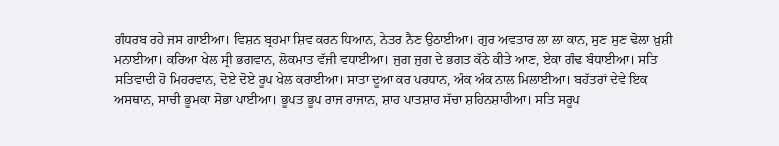ਗੰਧਰਬ ਰਹੇ ਜਸ ਗਾਈਆ। ਵਿਸ਼ਨ ਬ੍ਰਹਮਾ ਸ਼ਿਵ ਕਰਨ ਧਿਆਨ, ਨੇਤਰ ਨੈਣ ਉਠਾਈਆ। ਗੁਰ ਅਵਤਾਰ ਲਾ ਲਾ ਕਾਨ, ਸੁਣ ਸੁਣ ਢੋਲਾ ਖ਼ੁਸ਼ੀ ਮਨਾਈਆ। ਕਰਿਆ ਖੇਲ ਸ੍ਰੀ ਭਗਵਾਨ, ਲੋਕਮਾਤ ਵੱਜੀ ਵਧਾਈਆ। ਜੁਗ ਜੁਗ ਦੇ ਭਗਤ ਕੱਠੇ ਕੀਤੇ ਆਣ, ਏਕਾ ਗੰਢ ਬੰਧਾਈਆ। ਸਤਿ ਸਤਿਵਾਦੀ ਹੋ ਮਿਹਰਵਾਨ, ਦੋਏ ਦੋਏ ਰੂਪ ਖੇਲ ਕਰਾਈਆ। ਸਾਤਾ ਦੂਆ ਕਰ ਪਰਧਾਨ, ਅੰਕ ਅੰਕ ਨਾਲ ਮਿਲਾਈਆ। ਬਹੱਤਰਾਂ ਦੇਵੇ ਇਕ ਅਸਥਾਨ, ਸਾਚੀ ਭੂਮਕਾ ਸੋਭਾ ਪਾਈਆ। ਭੂਪਤ ਭੂਪ ਰਾਜ ਰਾਜਾਨ, ਸ਼ਾਹ ਪਾਤਸ਼ਾਹ ਸੱਚਾ ਸ਼ਹਿਨਸ਼ਾਹੀਆ। ਸਤਿ ਸਰੂਪ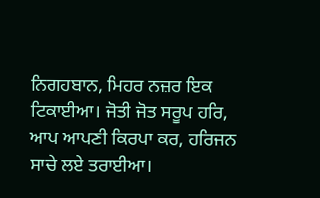ਨਿਗਹਬਾਨ, ਮਿਹਰ ਨਜ਼ਰ ਇਕ ਟਿਕਾਈਆ। ਜੋਤੀ ਜੋਤ ਸਰੂਪ ਹਰਿ, ਆਪ ਆਪਣੀ ਕਿਰਪਾ ਕਰ, ਹਰਿਜਨ ਸਾਚੇ ਲਏ ਤਰਾਈਆ।